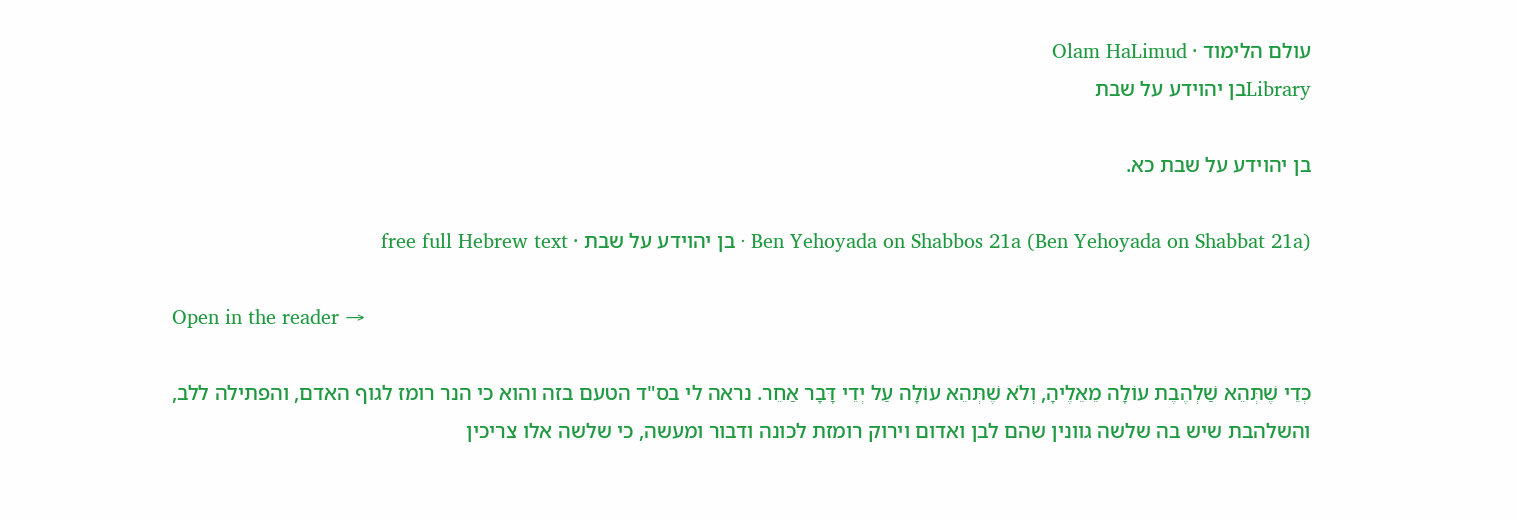עולם הלימוד · Olam HaLimud
Libraryבן יהוידע על שבת

בן יהוידע על שבת כא.

Ben Yehoyada on Shabbos 21a (Ben Yehoyada on Shabbat 21a) · בן יהוידע על שבת · free full Hebrew text

Open in the reader →

כְּדֵי שֶׁתְּהֵא שַׁלְהֶבֶת עוֹלָה מֵאֵלֶיהָ, וְלֹא שֶׁתְּהֵא עוֹלָה עַל יְדֵי דָּבָר אַחֵר. נראה לי בס"ד הטעם בזה והוא כי הנר רומז לגוף האדם, והפתילה ללב, והשלהבת שיש בה שלשה גוונין שהם לבן ואדום וירוק רומזת לכונה ודבור ומעשה, כי שלשה אלו צריכין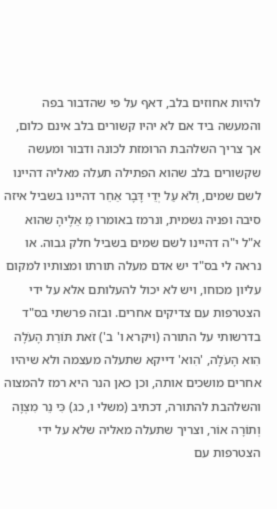להיות אחוזים בלב, דאף על פי שהדבור בפה והמעשה ביד אם לא יהיו קשורים בלב אינם כלום, אך צריך השלהבת הרומזת לכונה ודבור ומעשה שקשורים בלב שהוא הפתילה תעלה מאליה דהיינו לשם שמים, וְלֹא עַל יְדֵי דָּבָר אַחֵר דהיינו בשביל איזה סיבה ופניה גשמית, ונרמז באומרו מֵ אֵלֶיהָ שהוא א"ל י"ה דהיינו לשם שמים בשביל חלק גבוה. או נראה לי בס"ד יש אדם מעלה תורתו ומצותיו למקום עליון מכוחו, ויש לא יכול להעלותם אלא על ידי הצטרפות עם צדיקים אחרים. ובזה פרשתי בס"ד בדרשותי על התורה (ויקרא ו' ב') זֹאת תּוֹרַת הָעֹלָה הִוא הָעֹלָה, 'הִוא' דייקא שתעלה מעצמה ולא שיהיו אחרים מושכים אותה, וכן כאן הנר היא רמז להמצוה והשלהבת להתורה, דכתיב (משלי ו, כג) כִּי נֵר מִצְוָה וְתוֹרָה אוֹר, וצריך שתעלה מאליה שלא על ידי הצטרפות עם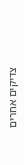צדיקים אחרים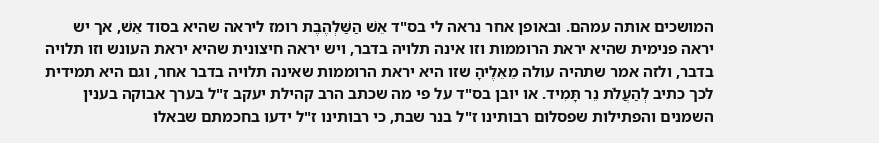המושכים אותה עמהם. ובאופן אחר נראה לי בס"ד אֵשׁ הַשַּׁלְהֶבֶת רומז ליראה שהיא בסוד אֵשׁ, אך יש יראה פנימית שהיא יראת הרוממות וזו אינה תלויה בדבר, ויש יראה חיצונית שהיא יראת העונש וזו תלויה בדבר, ולזה אמר שתהיה עולה מֵאֵלֶיהָ שזו היא יראת הרוממות שאינה תלויה בדבר אחר, וגם היא תמידית לכך כתיב לְהַעֲלֹת נֵר תָּמִיד. או יובן בס"ד על פי מה שכתב הרב קהילת יעקב ז"ל בערך אבוקה בענין השמנים והפתילות שפסלום רבותינו ז"ל בנר שבת, כי רבותינו ז"ל ידעו בחכמתם שבאלו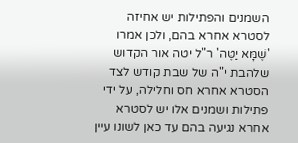השמנים והפתילות יש אחיזה לסטרא אחרא בהם, ולכן אמרו 'שֶׁמָּא יַטֶּה' ר"ל יטה אור הקדוש שלהבת י"ה של שבת קודש לצד הסטרא אחרא חס וחלילה, על ידי פתילות ושמנים אלו יש לסטרא אחרא נגיעה בהם עד כאן לשונו עיין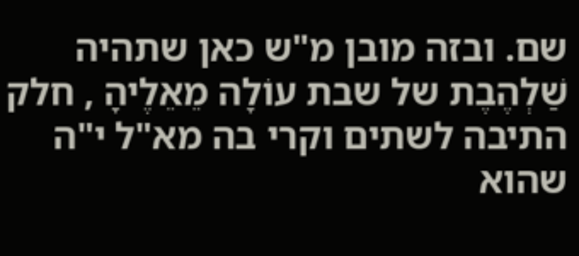שם. ובזה מובן מ"ש כאן שתהיה שַׁלְהֶבֶת של שבת עוֹלָה מֵאֵלֶיהָ , חלק התיבה לשתים וקרי בה מא"ל י"ה שהוא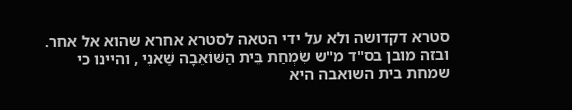סטרא דקדושה ולא על ידי הטאה לסטרא אחרא שהוא אל אחר. ובזה מובן בס"ד מ"ש שִׂמְחַת בֵּית הַשּׁוֹאֵבָה שַׁאנִי , והיינו כי שמחת בית השואבה היא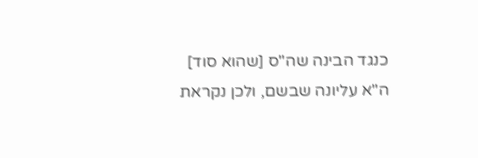כנגד הבינה שה"ס [שהוא סוד] ה"א עליונה שבשם, ולכן נקראת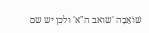שּׁוֹאֵבָה 'שואב ה"א' ולכן יש שם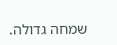שמחה גדולה.